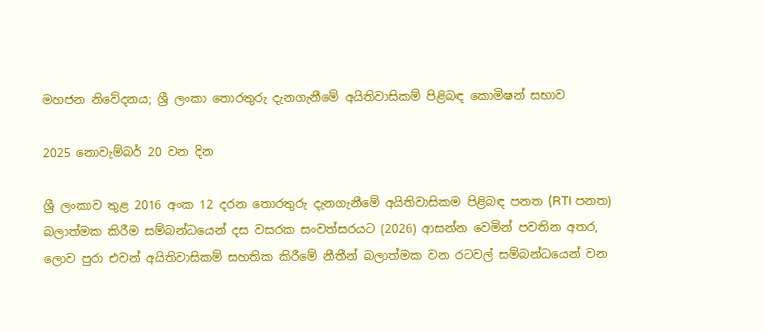මහජන නිවේදනය; ශ්‍රී ලංකා තොරතුරු දැනගැනීමේ අයිතිවාසිකම් පිළිබඳ කොමිෂන් සභාව

2025 නොවැම්බර් 20 වන දින

ශ්‍රී ලංකාව තුළ 2016 අංක 12 දරන තොරතුරු දැනගැනීමේ අයිතිවාසිකම පිළිබඳ පනත (RTI පනත) බලාත්මක කිරීම සම්බන්ධයෙන් දස වසරක සංවත්සරයට (2026) ආසන්න වෙමින් පවතින අතර, ලොව පුරා එවන් අයිතිවාසිකම් සහතික කිරීමේ නීතීන් බලාත්මක වන රටවල් සම්බන්ධයෙන් වන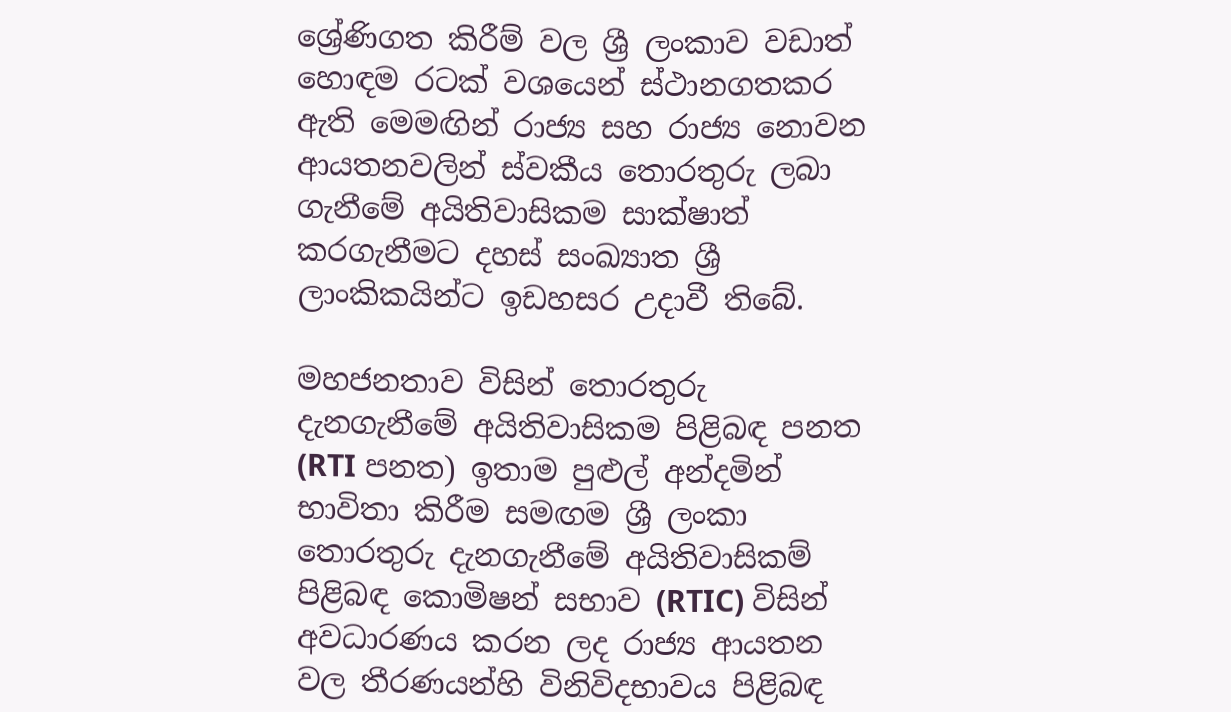ශ්‍රේණිගත කිරීම් වල ශ්‍රී ලංකාව වඩාත් හොඳම රටක් වශයෙන් ස්ථානගතකර ඇති මෙමඟින් රාජ්‍ය සහ රාජ්‍ය නොවන ආයතනවලින් ස්වකීය තොරතුරු ලබා ගැනීමේ අයිතිවාසිකම සාක්ෂාත් කරගැනීමට දහස් සංඛ්‍යාත ශ්‍රී ලාංකිකයින්ට ඉඩහසර උදාවී තිබේ.

මහජනතාව විසින් තොරතුරු දැනගැනීමේ අයිතිවාසිකම පිළිබඳ පනත (RTI පනත) ඉතාම පුළුල් අන්දමින් භාවිතා කිරීම සමඟම ශ්‍රී ලංකා තොරතුරු දැනගැනීමේ අයිතිවාසිකම් පිළිබඳ කොමිෂන් සභාව (RTIC) විසින් අවධාරණය කරන ලද රාජ්‍ය ආයතන වල තීරණයන්හි විනිවිදභාවය පිළිබඳ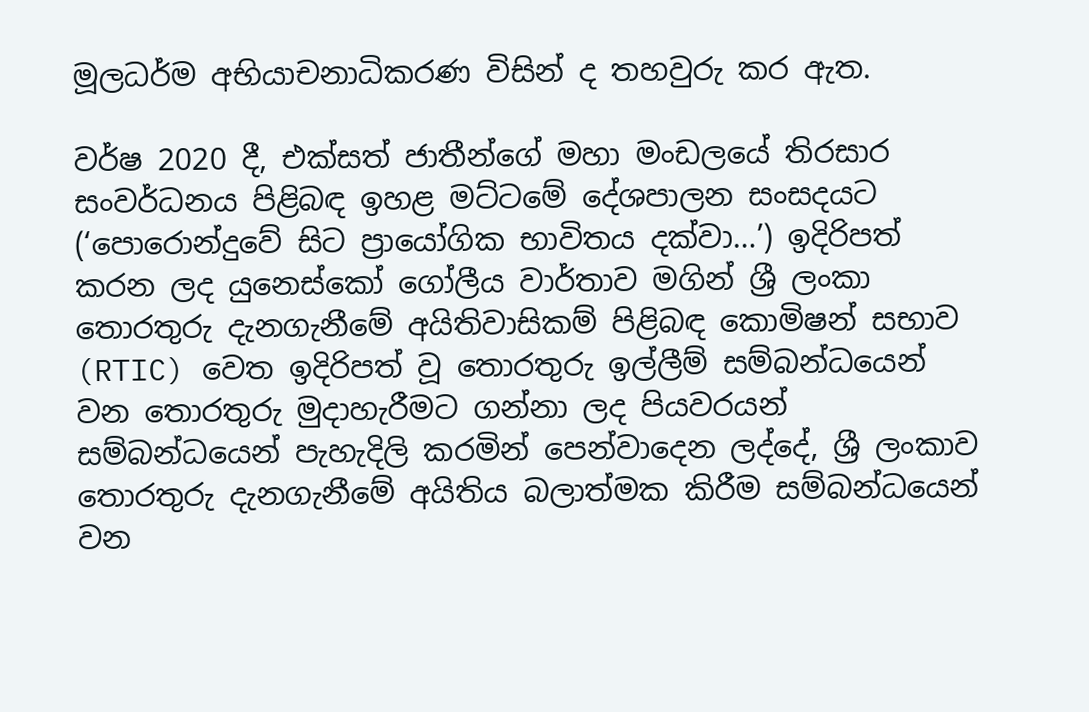මූලධර්ම අභියාචනාධිකරණ විසින් ද තහවුරු කර ඇත.

වර්ෂ 2020 දී, එක්සත් ජාතීන්ගේ මහා මංඩලයේ තිරසාර සංවර්ධනය පිළිබඳ ඉහළ මට්ටමේ දේශපාලන සංසදයට (‘පොරොන්දුවේ සිට ප්‍රායෝගික භාවිතය දක්වා…’) ඉදිරිපත් කරන ලද යුනෙස්කෝ ගෝලීය වාර්තාව මගින් ශ්‍රී ලංකා තොරතුරු දැනගැනීමේ අයිතිවාසිකම් පිළිබඳ කොමිෂන් සභාව (RTIC) වෙත ඉදිරිපත් වූ තොරතුරු ඉල්ලීම් සම්බන්ධයෙන් වන තොරතුරු මුදාහැරීමට ගන්නා ලද පියවරයන් සම්බන්ධයෙන් පැහැදිලි කරමින් පෙන්වාදෙන ලද්දේ, ශ්‍රී ලංකාව තොරතුරු දැනගැනීමේ අයිතිය බලාත්මක කිරීම සම්බන්ධයෙන් වන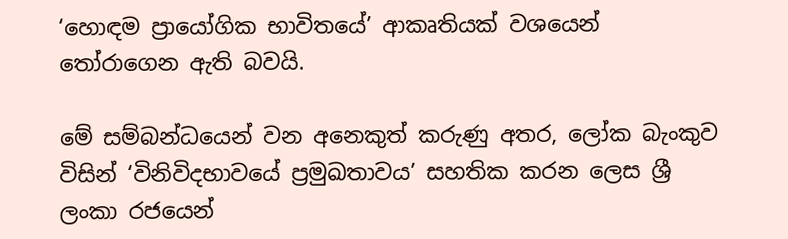‘හොඳම ප්‍රායෝගික භාවිතයේ’ ආකෘතියක් වශයෙන් තෝරාගෙන ඇති බවයි.

මේ සම්බන්ධයෙන් වන අනෙකුත් කරුණු අතර, ලෝක බැංකුව විසින් ‘විනිවිදභාවයේ ප්‍රමුඛතාවය’ සහතික කරන ලෙස ශ්‍රී ලංකා රජයෙන්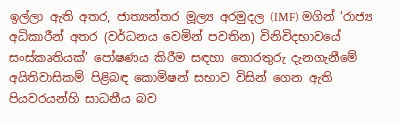ඉල්ලා ඇති අතර, ජාත්‍යන්තර මූල්‍ය අරමුදල (IMF) මගින් ‘රාජ්‍ය අධිකාරීන් අතර (වර්ධනය වෙමින් පවතින) විනිවිදභාවයේ සංස්කෘතියක්’ පෝෂණය කිරීම සඳහා තොරතුරු දැනගැනීමේ අයිතිවාසිකම් පිළිබඳ කොමිෂන් සභාව විසින් ගෙන ඇති පියවරයන්හි සාධනීය බව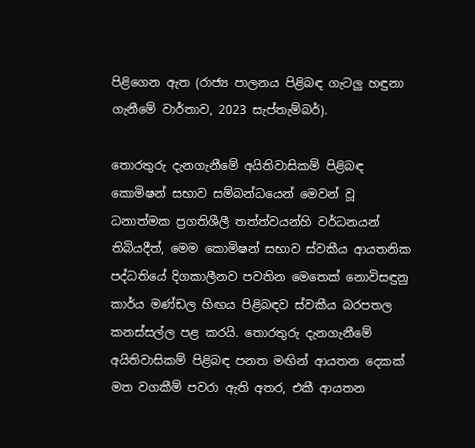පිළිගෙන ඇත (රාජ්‍ය පාලනය පිළිබඳ ගැටලු හඳුනා ගැනීමේ වාර්තාව, 2023 සැප්තැම්බර්).

තොරතුරු දැනගැනීමේ අයිතිවාසිකම් පිළිබඳ කොමිෂන් සභාව සම්බන්ධයෙන් මෙවන් වූ ධනාත්මක ප්‍රගතිශීලී තත්ත්වයන්හි වර්ධනයන් තිබියදීත්, මෙම කොමිෂන් සභාව ස්වකීය ආයතනික පද්ධතියේ දිගකාලීනව පවතින මෙතෙක් නොවිසඳුනු කාර්ය මණ්ඩල හිඟය පිළිබඳව ස්වකීය බරපතල කනස්සල්ල පළ කරයි. තොරතුරු දැනගැනීමේ අයිතිවාසිකම් පිළිබඳ පනත මඟින් ආයතන දෙකක් මත වගකීම් පවරා ඇති අතර, එකී ආයතන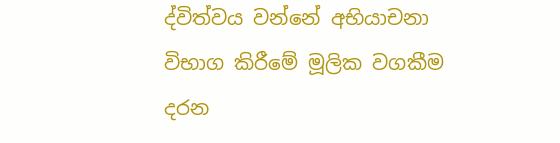ද්විත්වය වන්නේ අභියාචනා විභාග කිරීමේ මූලික වගකීම දරන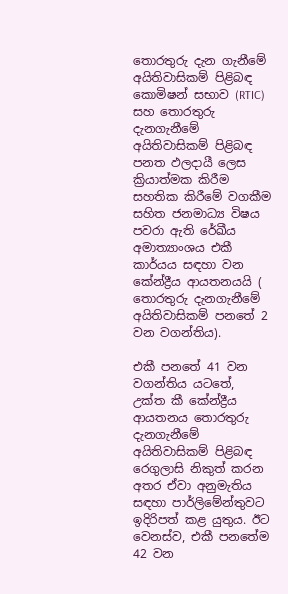තොරතුරු දැන ගැනීමේ අයිතිවාසිකම් පිළිබඳ කොමිෂන් සභාව (RTIC) සහ තොරතුරු දැනගැනීමේ අයිතිවාසිකම් පිළිබඳ පනත ඵලදායී ලෙස ක්‍රියාත්මක කිරීම සහතික කිරීමේ වගකීම සහිත ජනමාධ්‍ය විෂය පවරා ඇති රේඛීය අමාත්‍යාංශය එකී කාර්යය සඳහා වන කේන්ද්‍රීය ආයතනයයි ( තොරතුරු දැනගැනීමේ අයිතිවාසිකම් පනතේ 2 වන වගන්තිය).

එකී පනතේ 41 වන වගන්තිය යටතේ, උක්ත කී කේන්ද්‍රීය ආයතනය තොරතුරු දැනගැනීමේ අයිතිවාසිකම් පිළිබඳ රෙගුලාසි නිකුත් කරන අතර ඒවා අනුමැතිය සඳහා පාර්ලිමේන්තුවට ඉදිරිපත් කළ යුතුය. ඊට වෙනස්ව, එකී පනතේම 42 වන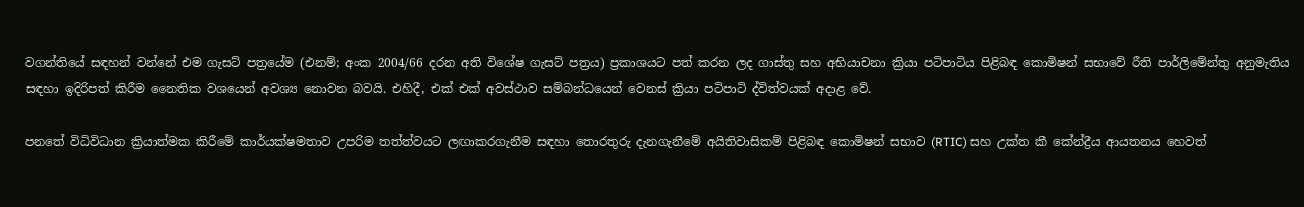වගන්තියේ සඳහන් වන්නේ එම ගැසට් පත්‍රයේම (එනම්; අංක 2004/66 දරන අති විශේෂ ගැසට් පත්‍රය) ප්‍රකාශයට පත් කරන ලද ගාස්තු සහ අභියාචනා ක්‍රියා පටිපාටිය පිළිබඳ කොමිෂන් සභාවේ රීති පාර්ලිමේන්තු අනුමැතිය සඳහා ඉදිරිපත් කිරීම නෛතික වශයෙන් අවශ්‍ය නොවන බවයි. එහිදී, එක් එක් අවස්ථාව සම්බන්ධයෙන් වෙනස් ක්‍රියා පටිපාටි ද්විත්වයක් අදාළ වේ.

පනතේ විධිවිධාන ක්‍රියාත්මක කිරීමේ කාර්යක්ෂමතාව උපරිම තත්ත්වයට ලඟාකරගැනීම සඳහා තොරතුරු දැනගැනීමේ අයිතිවාසිකම් පිළිබඳ කොමිෂන් සභාව (RTIC) සහ උක්ත කී කේන්ද්‍රීය ආයතනය හෙවත්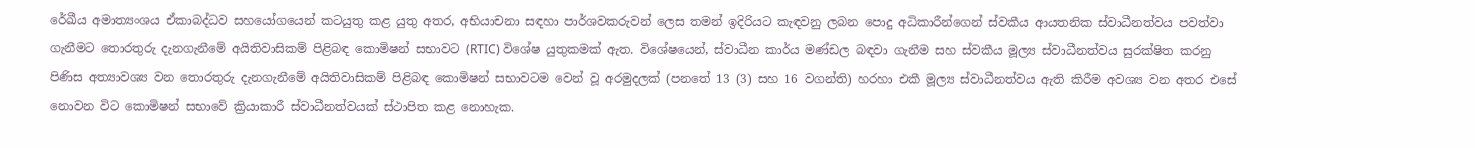රේඛීය අමාත්‍යංශය ඒකාබද්ධව සහයෝගයෙන් කටයුතු කළ යුතු අතර, අභියාචනා සඳහා පාර්ශවකරුවන් ලෙස තමන් ඉදිරියට කැඳවනු ලබන පොදු අධිකාරීන්ගෙන් ස්වකීය ආයතනික ස්වාධීනත්වය පවත්වා ගැනීමට තොරතුරු දැනගැනීමේ අයිතිවාසිකම් පිළිබඳ කොමිෂන් සභාවට (RTIC) විශේෂ යුතුකමක් ඇත. විශේෂයෙන්, ස්වාධීන කාර්ය මණ්ඩල බඳවා ගැනීම සහ ස්වකීය මූල්‍ය ස්වාධීනත්වය සුරක්ෂිත කරනු පිණිස අත්‍යාවශ්‍ය වන තොරතුරු දැනගැනීමේ අයිතිවාසිකම් පිළිබඳ කොමිෂන් සභාවටම වෙන් වූ අරමුදලක් (පනතේ 13 (3) සහ 16 වගන්ති) හරහා එකී මූල්‍ය ස්වාධීනත්වය ඇති කිරීම අවශ්‍ය වන අතර එසේ නොවන විට කොමිෂන් සභාවේ ක්‍රියාකාරී ස්වාධීනත්වයක් ස්ථාපිත කළ නොහැක.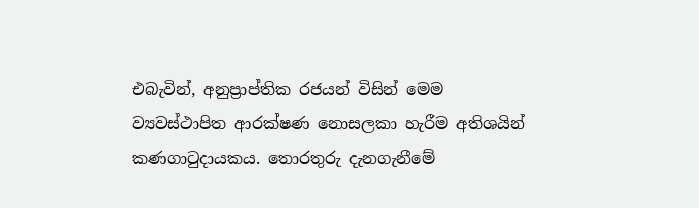එබැවින්, අනුප්‍රාප්තික රජයන් විසින් මෙම ව්‍යවස්ථාපිත ආරක්ෂණ නොසලකා හැරීම අතිශයින් කණගාටුදායකය. තොරතුරු දැනගැනීමේ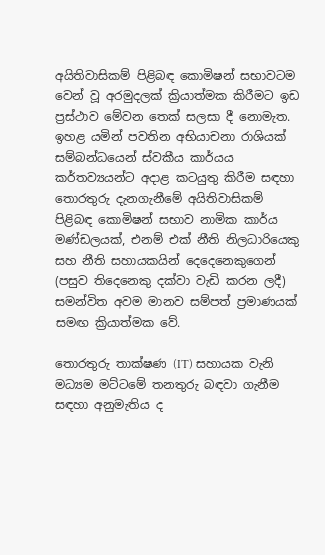අයිතිවාසිකම් පිළිබඳ කොමිෂන් සභාවටම වෙන් වූ අරමුදලක් ක්‍රියාත්මක කිරීමට ඉඩ ප්‍රස්ථාව මේවන තෙක් සලසා දී නොමැත. ඉහළ යමින් පවතින අභියාචනා රාශියක් සම්බන්ධයෙන් ස්වකීය කාර්යය කර්තව්‍යයන්ට අදාළ කටයුතු කිරීම සඳහා තොරතුරු දැනගැනීමේ අයිතිවාසිකම් පිළිබඳ කොමිෂන් සභාව නාමික කාර්ය මණ්ඩලයක්, එනම් එක් නීති නිලධාරියෙකු සහ නීති සහායකයින් දෙදෙනෙකුගෙන් (පසුව තිදෙනෙකු දක්වා වැඩි කරන ලදී) සමන්විත අවම මානව සම්පත් ප්‍රමාණයක් සමඟ ක්‍රියාත්මක වේ.

තොරතුරු තාක්ෂණ (IT) සහායක වැනි මධ්‍යම මට්ටමේ තනතුරු බඳවා ගැනීම සඳහා අනුමැතිය ද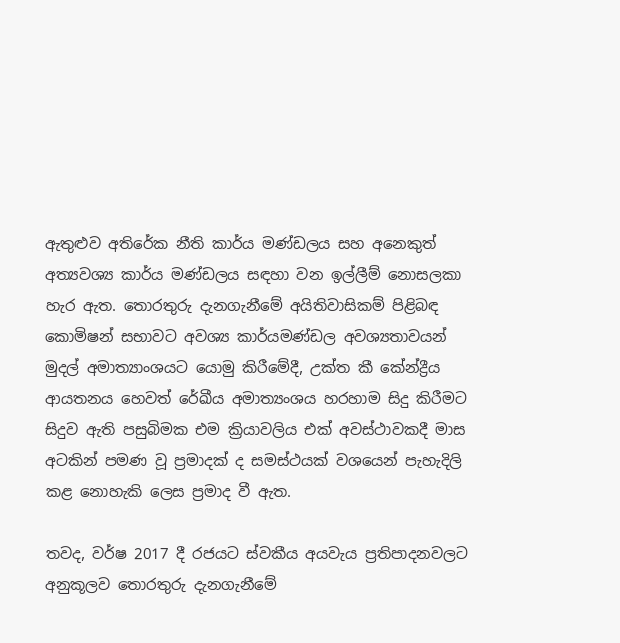ඇතුළුව අතිරේක නීති කාර්ය මණ්ඩලය සහ අනෙකුත් අත්‍යවශ්‍ය කාර්ය මණ්ඩලය සඳහා වන ඉල්ලීම් නොසලකා හැර ඇත. තොරතුරු දැනගැනීමේ අයිතිවාසිකම් පිළිබඳ කොමිෂන් සභාවට අවශ්‍ය කාර්යමණ්ඩල අවශ්‍යතාවයන් මුදල් අමාත්‍යාංශයට යොමු කිරීමේදී, උක්ත කී කේන්ද්‍රීය ආයතනය හෙවත් රේඛීය අමාත්‍යංශය හරහාම සිදු කිරීමට සිදුව ඇති පසුබිමක එම ක්‍රියාවලිය එක් අවස්ථාවකදී මාස අටකින් පමණ වූ ප්‍රමාදක් ද සමස්ථයක් වශයෙන් පැහැදිලි කළ නොහැකි ලෙස ප්‍රමාද වී ඇත.

තවද, වර්ෂ 2017 දී රජයට ස්වකීය අයවැය ප්‍රතිපාදනවලට අනුකූලව තොරතුරු දැනගැනීමේ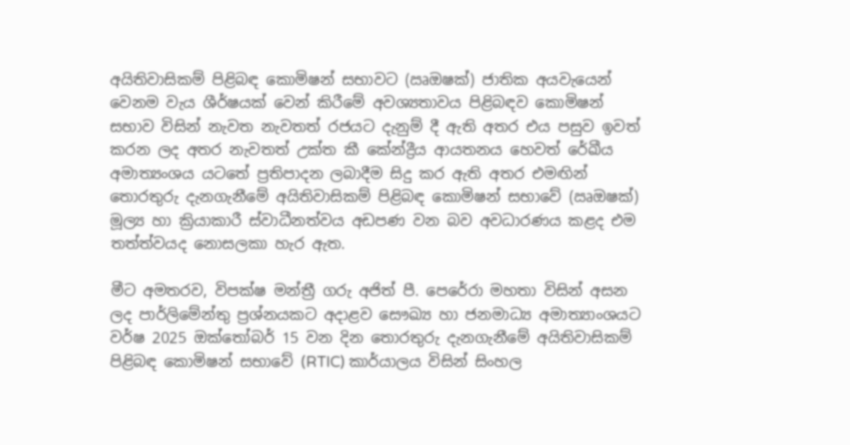අයිතිවාසිකම් පිළිබඳ කොමිෂන් සභාවට (ඍඔෂක්‍) ජාතික අයවැයෙන් වෙනම වැය ශීර්ෂයක් වෙන් කිරීමේ අවශ්‍යතාවය පිළිබඳව කොමිෂන් සභාව විසින් නැවත නැවතත් රජයට දැනුම් දී ඇති අතර එය පසුව ඉවත් කරන ලද අතර නැවතත් උක්ත කී කේන්ද්‍රීය ආයතනය හෙවත් රේඛීය අමාත්‍යංශය යටතේ ප්‍රතිපාදන ලබාදීම සිදු කර ඇති අතර එමඟින් තොරතුරු දැනගැනීමේ අයිතිවාසිකම් පිළිබඳ කොමිෂන් සභාවේ (ඍඔෂක්‍) මූල්‍ය හා ක්‍රියාකාරී ස්වාධීනත්වය අඩපණ වන බව අවධාරණය කළද එම තත්ත්වයද නොසලකා හැර ඇත.

මීට අමතරව, විපක්ෂ මන්ත්‍රී ගරු අජිත් පී. පෙරේරා මහතා විසින් අසන ලද පාර්ලිමේන්තු ප්‍රශ්නයකට අදාළව සෞඛ්‍ය හා ජනමාධ්‍ය අමාත්‍යාංශයට වර්ෂ 2025 ඔක්තෝබර් 15 වන දින තොරතුරු දැනගැනීමේ අයිතිවාසිකම් පිළිබඳ කොමිෂන් සභාවේ (RTIC) කාර්යාලය විසින් සිංහල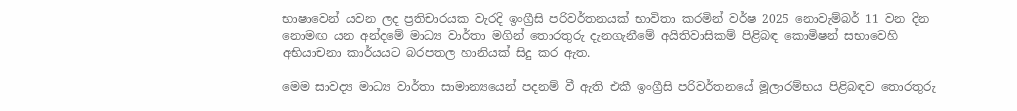භාෂාවෙන් යවන ලද ප්‍රතිචාරයක වැරදි ඉංග්‍රීසි පරිවර්තනයක් භාවිතා කරමින් වර්ෂ 2025 නොවැම්බර් 11 වන දින නොමඟ යන අන්දමේ මාධ්‍ය වාර්තා මගින් තොරතුරු දැනගැනීමේ අයිතිවාසිකම් පිළිබඳ කොමිෂන් සභාවෙහි අභියාචනා කාර්යයට බරපතල හානියක් සිදු කර ඇත.

මෙම සාවද්‍ය මාධ්‍ය වාර්තා සාමාන්‍යයෙන් පදනම් වී ඇති එකී ඉංග්‍රීසි පරිවර්තනයේ මූලාරම්භය පිළිබඳව තොරතුරු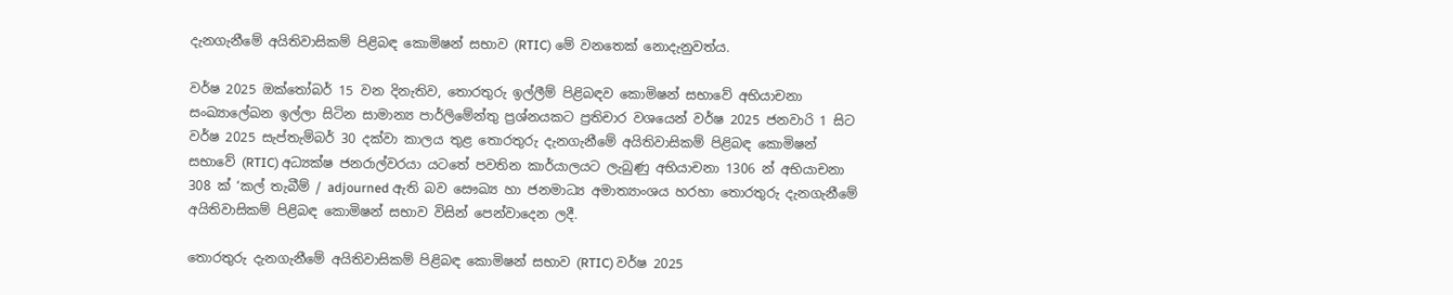දැනගැනීමේ අයිතිවාසිකම් පිළිබඳ කොමිෂන් සභාව (RTIC) මේ වනතෙක් නොදැනුවත්ය.

වර්ෂ 2025 ඔක්තෝබර් 15 වන දිනැතිව, තොරතුරු ඉල්ලීම් පිළිබඳව කොමිෂන් සභාවේ අභියාචනා සංඛ්‍යාලේඛන ඉල්ලා සිටින සාමාන්‍ය පාර්ලිමේන්තු ප්‍රශ්නයකට ප්‍රතිචාර වශයෙන් වර්ෂ 2025 ජනවාරි 1 සිට වර්ෂ 2025 සැප්තැම්බර් 30 දක්වා කාලය තුළ තොරතුරු දැනගැනීමේ අයිතිවාසිකම් පිළිබඳ කොමිෂන් සභාවේ (RTIC) අධ්‍යක්ෂ ජනරාල්වරයා යටතේ පවතින කාර්යාලයට ලැබුණු අභියාචනා 1306 න් අභියාචනා 308 ක් ‘කල් තැබීම් / adjourned ඇති බව සෞඛ්‍ය හා ජනමාධ්‍ය අමාත්‍යාංශය හරහා තොරතුරු දැනගැනීමේ අයිතිවාසිකම් පිළිබඳ කොමිෂන් සභාව විසින් පෙන්වාදෙන ලදී.

තොරතුරු දැනගැනීමේ අයිතිවාසිකම් පිළිබඳ කොමිෂන් සභාව (RTIC) වර්ෂ 2025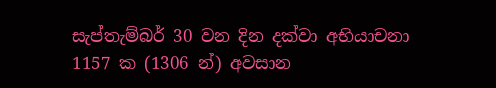සැප්තැම්බර් 30 වන දින දක්වා අභියාචනා 1157 ක (1306 න්) අවසාන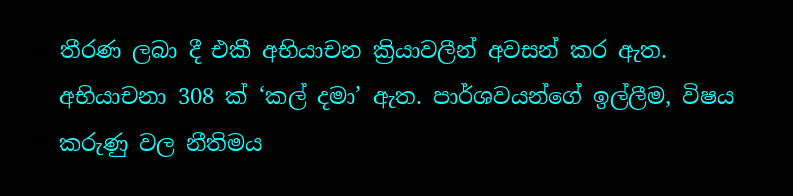තීරණ ලබා දී එකී අභියාචන ක්‍රියාවලීන් අවසන් කර ඇත. අභියාචනා 308 ක් ‘කල් දමා’ ඇත. පාර්ශවයන්ගේ ඉල්ලීම, විෂය කරුණු වල නීතිමය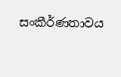සංකීර්ණතාවය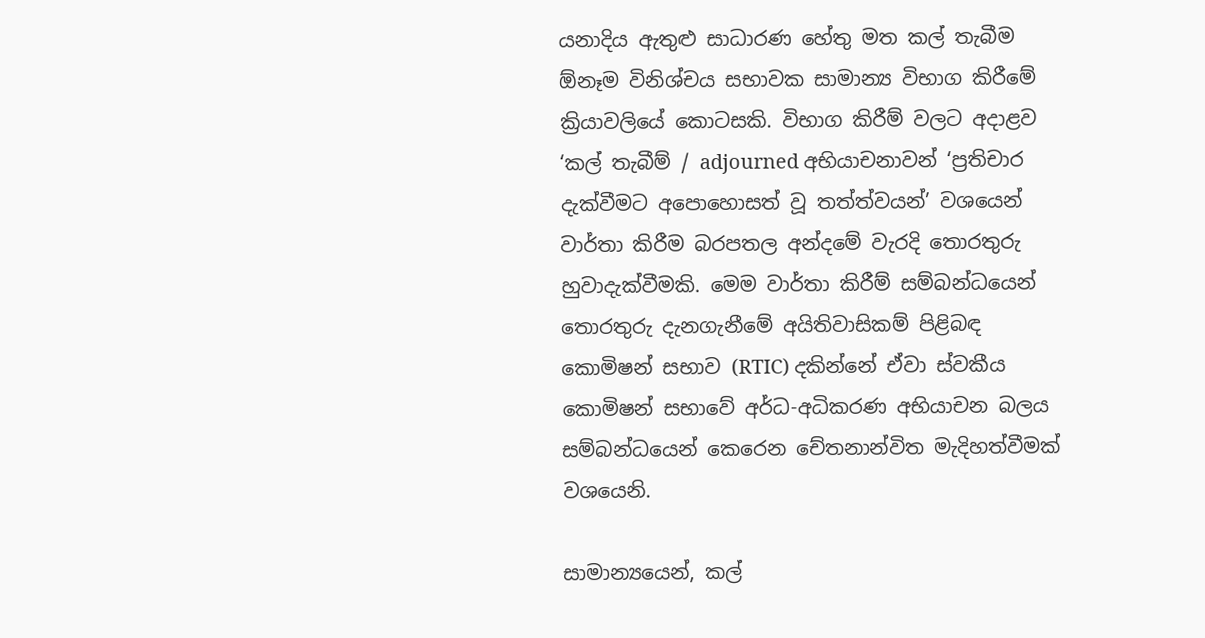යනාදිය ඇතුළු සාධාරණ හේතු මත කල් තැබීම ඕනෑම විනිශ්චය සභාවක සාමාන්‍ය විභාග කිරීමේ ක්‍රියාවලියේ කොටසකි. විභාග කිරීම් වලට අදාළව ‘කල් තැබීම් / adjourned අභියාචනාවන් ‘ප්‍රතිචාර දැක්වීමට අපොහොසත් වූ තත්ත්වයන්’ වශයෙන් වාර්තා කිරීම බරපතල අන්දමේ වැරදි තොරතුරු හුවාදැක්වීමකි. මෙම වාර්තා කිරීම් සම්බන්ධයෙන් තොරතුරු දැනගැනීමේ අයිතිවාසිකම් පිළිබඳ කොමිෂන් සභාව (RTIC) දකින්නේ ඒවා ස්වකීය කොමිෂන් සභාවේ අර්ධ-අධිකරණ අභියාචන බලය සම්බන්ධයෙන් කෙරෙන චේතනාන්විත මැදිහත්වීමක් වශයෙනි.

සාමාන්‍යයෙන්, කල්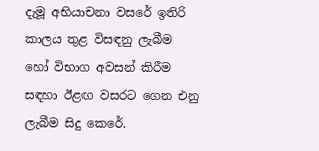දැමූ අභියාචනා වසරේ ඉතිරි කාලය තුළ විසඳනු ලැබීම හෝ විභාග අවසන් කිරීම සඳහා ඊළඟ වසරට ගෙන එනු ලැබීම සිදු කෙරේ.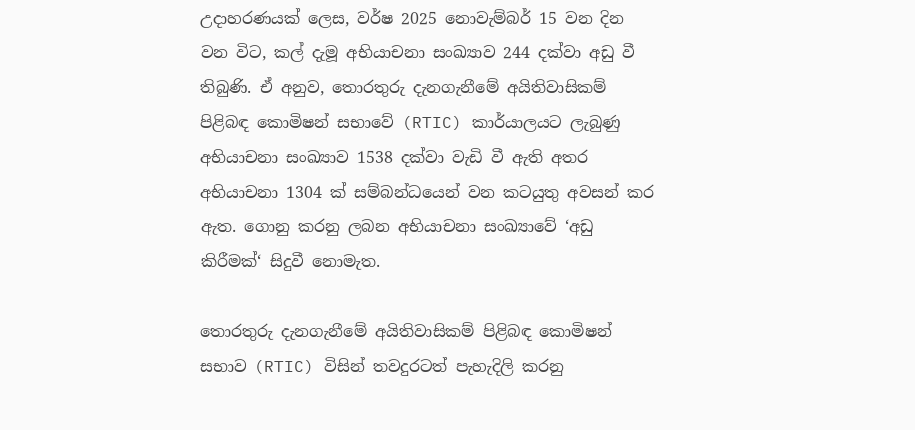උදාහරණයක් ලෙස, වර්ෂ 2025 නොවැම්බර් 15 වන දින වන විට, කල් දැමූ අභියාචනා සංඛ්‍යාව 244 දක්වා අඩු වී තිබුණි. ඒ අනුව, තොරතුරු දැනගැනීමේ අයිතිවාසිකම් පිළිබඳ කොමිෂන් සභාවේ (RTIC) කාර්යාලයට ලැබුණු අභියාචනා සංඛ්‍යාව 1538 දක්වා වැඩි වී ඇති අතර අභියාචනා 1304 ක් සම්බන්ධයෙන් වන කටයුතු අවසන් කර ඇත. ගොනු කරනු ලබන අභියාචනා සංඛ්‍යාවේ ‘අඩු කිරීමක්‘ සිදුවී නොමැත.

තොරතුරු දැනගැනීමේ අයිතිවාසිකම් පිළිබඳ කොමිෂන් සභාව (RTIC) විසින් තවදුරටත් පැහැදිලි කරනු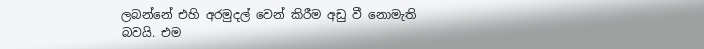ලබන්නේ එහි අරමුදල් වෙන් කිරීම අඩු වී නොමැති බවයි. එම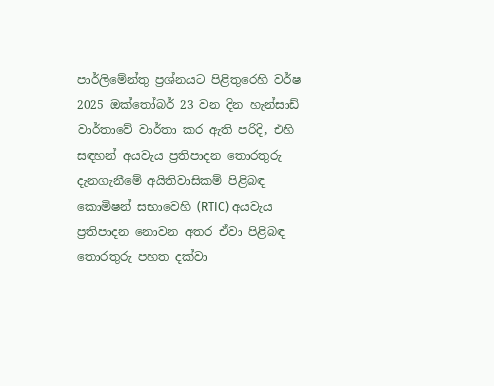පාර්ලිමේන්තු ප්‍රශ්නයට පිළිතුරෙහි වර්ෂ 2025 ඔක්තෝබර් 23 වන දින හැන්සාඩ් වාර්තාවේ වාර්තා කර ඇති පරිදි, එහි සඳහන් අයවැය ප්‍රතිපාදන තොරතුරු දැනගැනීමේ අයිතිවාසිකම් පිළිබඳ කොමිෂන් සභාවෙහි (RTIC) අයවැය ප්‍රතිපාදන නොවන අතර ඒවා පිළිබඳ තොරතුරු පහත දක්වා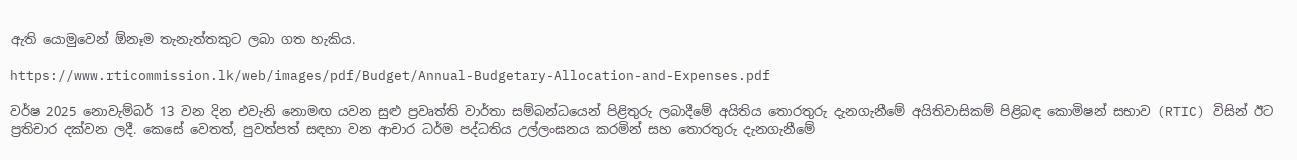ඇති යොමුවෙන් ඕනෑම තැනැත්තකුට ලබා ගත හැකිය.

https://www.rticommission.lk/web/images/pdf/Budget/Annual-Budgetary-Allocation-and-Expenses.pdf

වර්ෂ 2025 නොවැම්බර් 13 වන දින එවැනි නොමඟ යවන සුළු ප්‍රවෘත්ති වාර්තා සම්බන්ධයෙන් පිළිතුරු ලබාදීමේ අයිතිය තොරතුරු දැනගැනීමේ අයිතිවාසිකම් පිළිබඳ කොමිෂන් සභාව (RTIC) විසින් ඊට ප්‍රතිචාර දක්වන ලදී. කෙසේ වෙතත්, පුවත්පත් සඳහා වන ආචාර ධර්ම පද්ධතිය උල්ලංඝනය කරමින් සහ තොරතුරු දැනගැනීමේ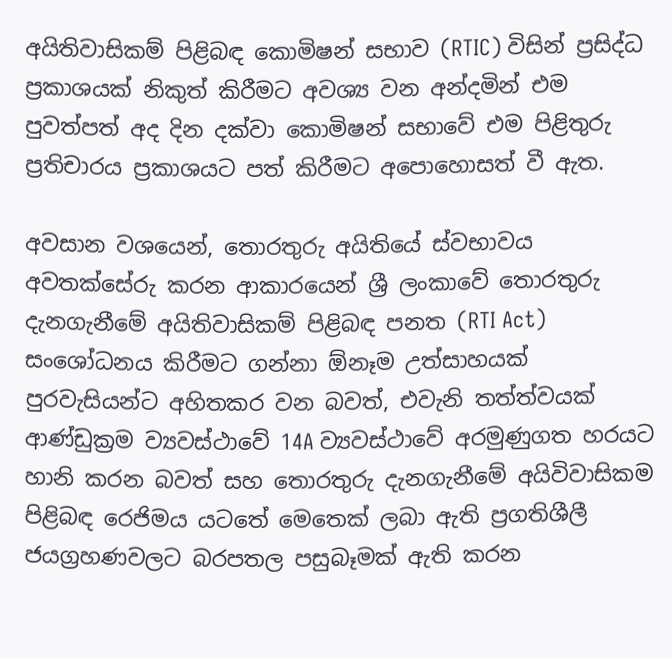අයිතිවාසිකම් පිළිබඳ කොමිෂන් සභාව (RTIC) විසින් ප්‍රසිද්ධ ප්‍රකාශයක් නිකුත් කිරීමට අවශ්‍ය වන අන්දමින් එම පුවත්පත් අද දින දක්වා කොමිෂන් සභාවේ එම පිළිතුරු ප්‍රතිචාරය ප්‍රකාශයට පත් කිරීමට අපොහොසත් වී ඇත.

අවසාන වශයෙන්, තොරතුරු අයිතියේ ස්වභාවය අවතක්සේරු කරන ආකාරයෙන් ශ්‍රී ලංකාවේ තොරතුරු දැනගැනීමේ අයිතිවාසිකම් පිළිබඳ පනත (RTI Act) සංශෝධනය කිරීමට ගන්නා ඕනෑම උත්සාහයක් පුරවැසියන්ට අහිතකර වන බවත්, එවැනි තත්ත්වයක් ආණ්ඩුක්‍රම ව්‍යවස්ථාවේ 14A ව්‍යවස්ථාවේ අරමුණුගත හරයට හානි කරන බවත් සහ තොරතුරු දැනගැනීමේ අයිවිවාසිකම පිළිබඳ රෙජිමය යටතේ මෙතෙක් ලබා ඇති ප්‍රගතිශීලී ජයග්‍රහණවලට බරපතල පසුබෑමක් ඇති කරන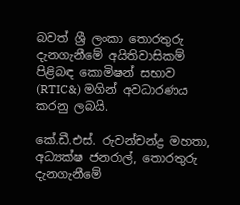බවත් ශ්‍රී ලංකා තොරතුරු දැනගැනීමේ අයිතිවාසිකම් පිළිබඳ කොමිෂන් සභාව (RTIC&) මගින් අවධාරණය කරනු ලබයි.

කේ.ඩී.එස්. රුවන්චන්ද්‍ර මහතා, අධ්‍යක්ෂ ජනරාල්, තොරතුරු දැනගැනීමේ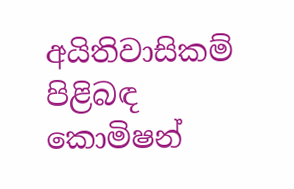අයිතිවාසිකම් පිළිබඳ කොමිෂන්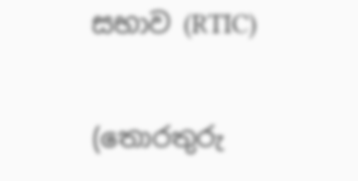සභාව (RTIC)

(තොරතුරු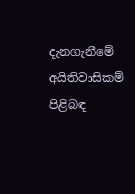දැනගැනීමේ අයිතිවාසිකම් පිළිබඳ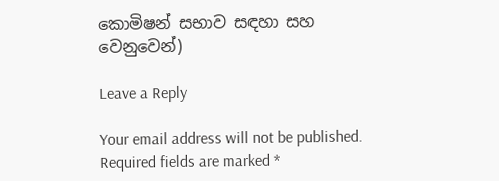කොමිෂන් සභාව සඳහා සහ වෙනුවෙන්)

Leave a Reply

Your email address will not be published. Required fields are marked *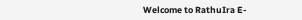Welcome to RathuIra E-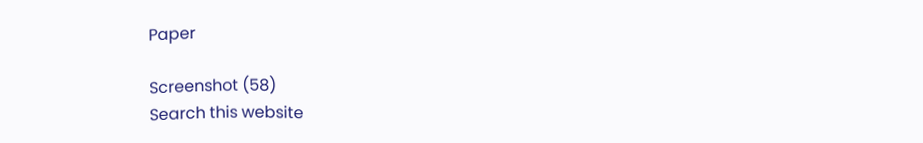Paper

Screenshot (58)
Search this website